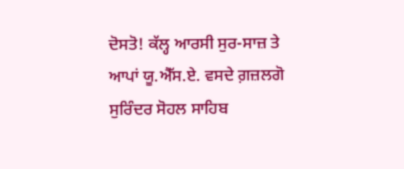ਦੋਸਤੋ! ਕੱਲ੍ਹ ਆਰਸੀ ਸੁਰ-ਸਾਜ਼ ਤੇ ਆਪਾਂ ਯੂ.ਐੱਸ.ਏ. ਵਸਦੇ ਗ਼ਜ਼ਲਗੋ ਸੁਰਿੰਦਰ ਸੋਹਲ ਸਾਹਿਬ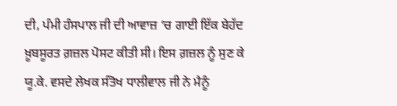ਦੀ, ਪੰਮੀ ਹੰਸਪਾਲ ਜੀ ਦੀ ਆਵਾਜ਼ ‘ਚ ਗਾਈ ਇੱਕ ਬੇਹੱਦ ਖ਼ੂਬਸੂਰਤ ਗ਼ਜ਼ਲ ਪੋਸਟ ਕੀਤੀ ਸੀ। ਇਸ ਗ਼ਜ਼ਲ ਨੂੰ ਸੁਣ ਕੇ ਯੂ.ਕੇ. ਵਸਦੇ ਲੇਖਕ ਸੰਤੋਖ ਧਾਲੀਵਾਲ ਜੀ ਨੇ ਮੈਨੂੰ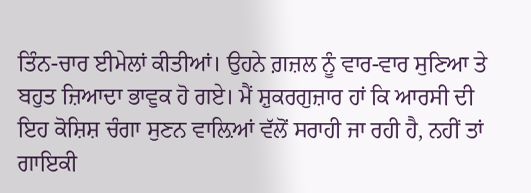ਤਿੰਨ-ਚਾਰ ਈਮੇਲਾਂ ਕੀਤੀਆਂ। ਉਹਨੇ ਗ਼ਜ਼ਲ ਨੂੰ ਵਾਰ-ਵਾਰ ਸੁਣਿਆ ਤੇ ਬਹੁਤ ਜ਼ਿਆਦਾ ਭਾਵੁਕ ਹੋ ਗਏ। ਮੈਂ ਸ਼ੁਕਰਗੁਜ਼ਾਰ ਹਾਂ ਕਿ ਆਰਸੀ ਦੀ ਇਹ ਕੋਸ਼ਿਸ਼ ਚੰਗਾ ਸੁਣਨ ਵਾਲ਼ਿਆਂ ਵੱਲੋਂ ਸਰਾਹੀ ਜਾ ਰਹੀ ਹੈ, ਨਹੀਂ ਤਾਂ ਗਾਇਕੀ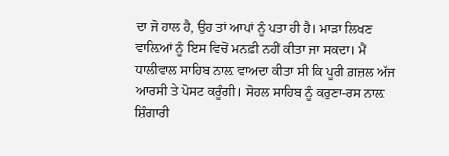ਦਾ ਜੋ ਹਾਲ ਹੈ, ਉਹ ਤਾਂ ਆਪਾਂ ਨੂੰ ਪਤਾ ਹੀ ਹੈ। ਮਾੜਾ ਲਿਖਣ ਵਾਲ਼ਿਆਂ ਨੂੰ ਇਸ ਵਿਚੋਂ ਮਨਫ਼ੀ ਨਹੀਂ ਕੀਤਾ ਜਾ ਸਕਦਾ। ਮੈਂ ਧਾਲੀਵਾਲ ਸਾਹਿਬ ਨਾਲ਼ ਵਾਅਦਾ ਕੀਤਾ ਸੀ ਕਿ ਪੂਰੀ ਗ਼ਜ਼ਲ ਅੱਜ ਆਰਸੀ ਤੇ ਪੋਸਟ ਕਰੂੰਗੀ। ਸੋਹਲ ਸਾਹਿਬ ਨੂੰ ਕਰੁਣਾ-ਰਸ ਨਾਲ਼ ਸ਼ਿੰਗਾਰੀ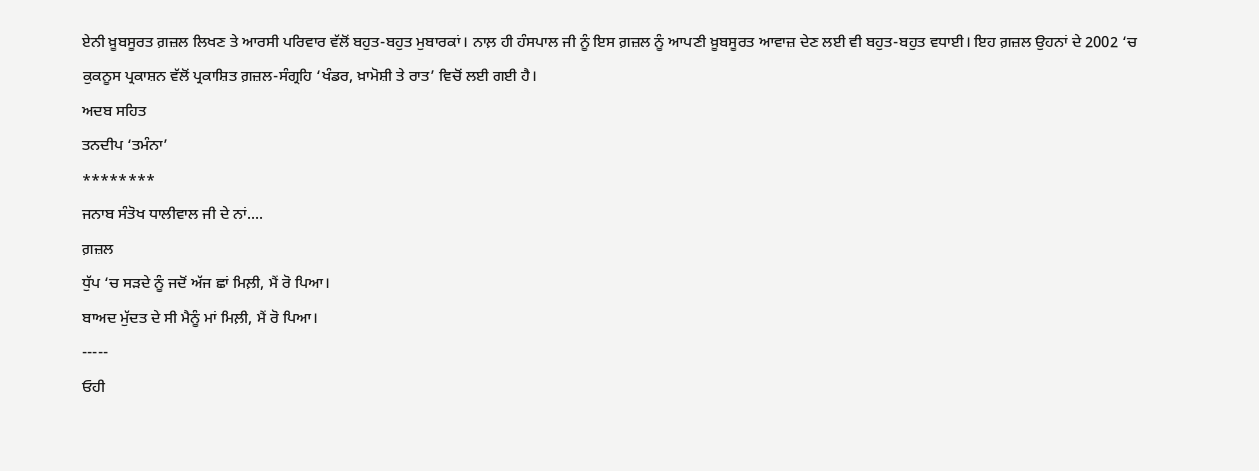ਏਨੀ ਖ਼ੂਬਸੂਰਤ ਗ਼ਜ਼ਲ ਲਿਖਣ ਤੇ ਆਰਸੀ ਪਰਿਵਾਰ ਵੱਲੋਂ ਬਹੁਤ-ਬਹੁਤ ਮੁਬਾਰਕਾਂ। ਨਾਲ਼ ਹੀ ਹੰਸਪਾਲ ਜੀ ਨੂੰ ਇਸ ਗ਼ਜ਼ਲ ਨੂੰ ਆਪਣੀ ਖ਼ੂਬਸੂਰਤ ਆਵਾਜ਼ ਦੇਣ ਲਈ ਵੀ ਬਹੁਤ-ਬਹੁਤ ਵਧਾਈ। ਇਹ ਗ਼ਜ਼ਲ ਉਹਨਾਂ ਦੇ 2002 ‘ਚ ਕੁਕਨੂਸ ਪ੍ਰਕਾਸ਼ਨ ਵੱਲੋਂ ਪ੍ਰਕਾਸ਼ਿਤ ਗ਼ਜ਼ਲ-ਸੰਗ੍ਰਹਿ ‘ਖੰਡਰ, ਖ਼ਾਮੋਸ਼ੀ ਤੇ ਰਾਤ’ ਵਿਚੋਂ ਲਈ ਗਈ ਹੈ।
ਅਦਬ ਸਹਿਤ
ਤਨਦੀਪ ‘ਤਮੰਨਾ’
********
ਜਨਾਬ ਸੰਤੋਖ ਧਾਲੀਵਾਲ ਜੀ ਦੇ ਨਾਂ....
ਗ਼ਜ਼ਲ
ਧੁੱਪ ‘ਚ ਸੜਦੇ ਨੂੰ ਜਦੋਂ ਅੱਜ ਛਾਂ ਮਿਲ਼ੀ, ਮੈਂ ਰੋ ਪਿਆ।
ਬਾਅਦ ਮੁੱਦਤ ਦੇ ਸੀ ਮੈਨੂੰ ਮਾਂ ਮਿਲ਼ੀ, ਮੈਂ ਰੋ ਪਿਆ।
-----
ਓਹੀ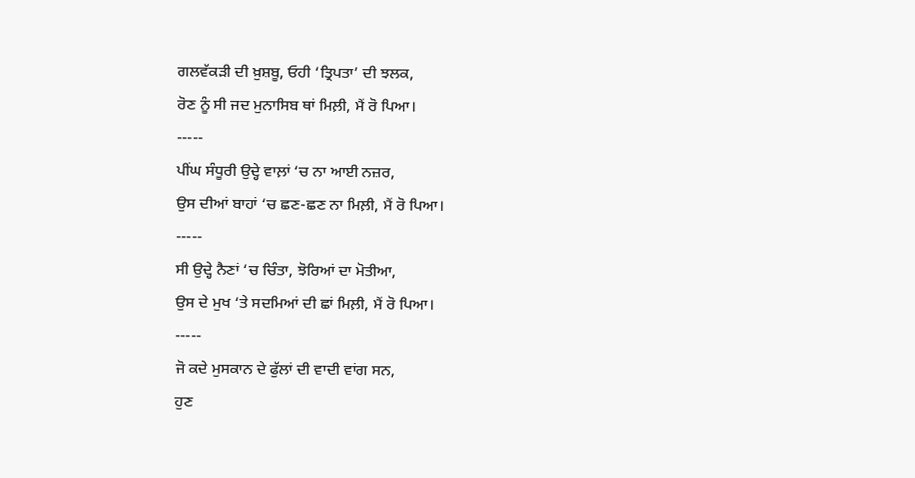ਗਲਵੱਕੜੀ ਦੀ ਖ਼ੁਸ਼ਬੂ, ਓਹੀ ‘ਤ੍ਰਿਪਤਾ’ ਦੀ ਝਲਕ,
ਰੋਣ ਨੂੰ ਸੀ ਜਦ ਮੁਨਾਸਿਬ ਥਾਂ ਮਿਲ਼ੀ, ਮੈਂ ਰੋ ਪਿਆ।
-----
ਪੀਂਘ ਸੰਧੂਰੀ ਉਦ੍ਹੇ ਵਾਲ਼ਾਂ ‘ਚ ਨਾ ਆਈ ਨਜ਼ਰ,
ਉਸ ਦੀਆਂ ਬਾਹਾਂ ‘ਚ ਛਣ-ਛਣ ਨਾ ਮਿਲ਼ੀ, ਮੈਂ ਰੋ ਪਿਆ।
-----
ਸੀ ਉਦ੍ਹੇ ਨੈਣਾਂ ‘ਚ ਚਿੰਤਾ, ਝੋਰਿਆਂ ਦਾ ਮੋਤੀਆ,
ਉਸ ਦੇ ਮੁਖ ‘ਤੇ ਸਦਮਿਆਂ ਦੀ ਛਾਂ ਮਿਲ਼ੀ, ਮੈਂ ਰੋ ਪਿਆ।
-----
ਜੋ ਕਦੇ ਮੁਸਕਾਨ ਦੇ ਫੁੱਲਾਂ ਦੀ ਵਾਦੀ ਵਾਂਗ ਸਨ,
ਹੁਣ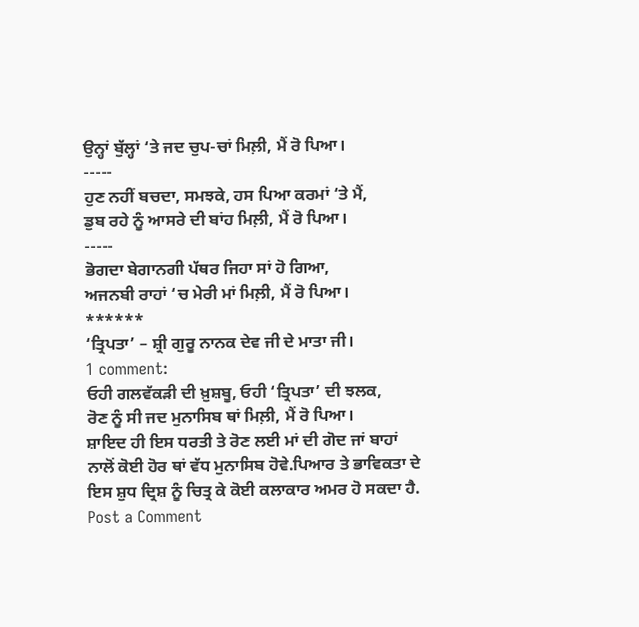ਉਨ੍ਹਾਂ ਬੁੱਲ੍ਹਾਂ ‘ਤੇ ਜਦ ਚੁਪ-ਚਾਂ ਮਿਲ਼ੀ, ਮੈਂ ਰੋ ਪਿਆ।
-----
ਹੁਣ ਨਹੀਂ ਬਚਦਾ, ਸਮਝਕੇ, ਹਸ ਪਿਆ ਕਰਮਾਂ ‘ਤੇ ਮੈਂ,
ਡੁਬ ਰਹੇ ਨੂੰ ਆਸਰੇ ਦੀ ਬਾਂਹ ਮਿਲ਼ੀ, ਮੈਂ ਰੋ ਪਿਆ।
-----
ਭੋਗਦਾ ਬੇਗਾਨਗੀ ਪੱਥਰ ਜਿਹਾ ਸਾਂ ਹੋ ਗਿਆ,
ਅਜਨਬੀ ਰਾਹਾਂ ‘ਚ ਮੇਰੀ ਮਾਂ ਮਿਲ਼ੀ, ਮੈਂ ਰੋ ਪਿਆ।
******
‘ਤ੍ਰਿਪਤਾ’ – ਸ਼੍ਰੀ ਗੁਰੂ ਨਾਨਕ ਦੇਵ ਜੀ ਦੇ ਮਾਤਾ ਜੀ।
1 comment:
ਓਹੀ ਗਲਵੱਕੜੀ ਦੀ ਖ਼ੁਸ਼ਬੂ, ਓਹੀ ‘ਤ੍ਰਿਪਤਾ’ ਦੀ ਝਲਕ,
ਰੋਣ ਨੂੰ ਸੀ ਜਦ ਮੁਨਾਸਿਬ ਥਾਂ ਮਿਲ਼ੀ, ਮੈਂ ਰੋ ਪਿਆ।
ਸ਼ਾਇਦ ਹੀ ਇਸ ਧਰਤੀ ਤੇ ਰੋਣ ਲਈ ਮਾਂ ਦੀ ਗੋਦ ਜਾਂ ਬਾਹਾਂ ਨਾਲੋਂ ਕੋਈ ਹੋਰ ਥਾਂ ਵੱਧ ਮੁਨਾਸਿਬ ਹੋਵੇ.ਪਿਆਰ ਤੇ ਭਾਵਿਕਤਾ ਦੇ ਇਸ ਸ਼ੁਧ ਦ੍ਰਿਸ਼ ਨੂੰ ਚਿਤ੍ਰ ਕੇ ਕੋਈ ਕਲਾਕਾਰ ਅਮਰ ਹੋ ਸਕਦਾ ਹੈ.
Post a Comment